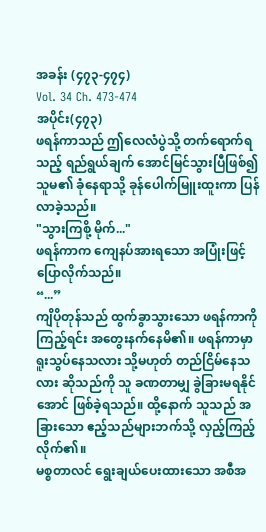အခန်း (၄၇၃-၄၇၄)
Vol. 34 Ch. 473-474
အပိုင်း(၄၇၃)
ဖရန်ကာသည် ဤလေလံပွဲသို့ တက်ရောက်ရသည့် ရည်ရွယ်ချက် အောင်မြင်သွားပြီဖြစ်၍ သူမ၏ ခုံနေရာသို့ ခုန်ပေါက်မြူးထူးကာ ပြန်လာခဲ့သည်။
"သွားကြစို့ မိုက်..."
ဖရန်ကာက ကျေနပ်အားရသော အပြုံးဖြင့် ပြောလိုက်သည်။
“...”
ကျိပိုတုန်သည် ထွက်ခွာသွားသော ဖရန်ကာကို ကြည့်ရင်း အတွေးနက်နေမိ၏။ ဖရန်ကာမှာ ရူးသွပ်နေသလား သို့မဟုတ် တည်ငြိမ်နေသလား ဆိုသည်ကို သူ ခဏတာမျှ ခွဲခြားမရနိုင်အောင် ဖြစ်ခဲ့ရသည်။ ထို့နောက် သူသည် အခြားသော ဧည့်သည်များဘက်သို့ လှည့်ကြည့်လိုက်၏။
မစ္စတာလင် ရွေးချယ်ပေးထားသော အစီအ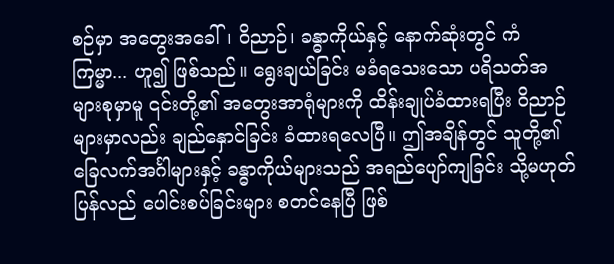စဉ်မှာ အတွေးအခေါ်၊ ဝိညာဉ်၊ ခန္ဓာကိုယ်နှင့် နောက်ဆုံးတွင် ကံကြမ္မာ... ဟူ၍ ဖြစ်သည်။ ရွေးချယ်ခြင်း မခံရသေးသော ပရိသတ်အများစုမှာမူ ၎င်းတို့၏ အတွေးအာရုံများကို ထိန်းချုပ်ခံထားရပြီး ဝိညာဉ်များမှာလည်း ချည်နှောင်ခြင်း ခံထားရလေပြီ။ ဤအချိန်တွင် သူတို့၏ ခြေလက်အင်္ဂါများနှင့် ခန္ဓာကိုယ်များသည် အရည်ပျော်ကျခြင်း သို့မဟုတ် ပြန်လည် ပေါင်းစပ်ခြင်းများ စတင်နေပြီ ဖြစ်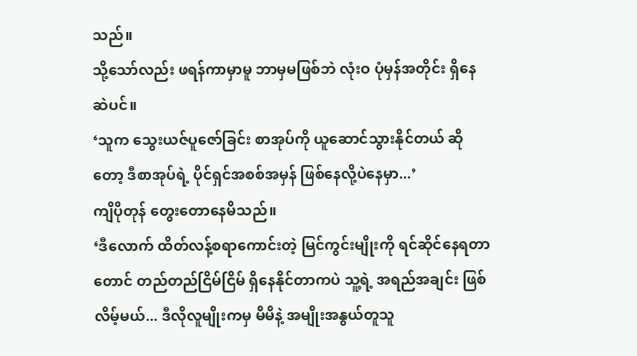သည်။
သို့သော်လည်း ဖရန်ကာမှာမူ ဘာမှမဖြစ်ဘဲ လုံးဝ ပုံမှန်အတိုင်း ရှိနေဆဲပင်။
‘သူက သွေးယဇ်ပူဇော်ခြင်း စာအုပ်ကို ယူဆောင်သွားနိုင်တယ် ဆိုတော့ ဒီစာအုပ်ရဲ့ ပိုင်ရှင်အစစ်အမှန် ဖြစ်နေလို့ပဲနေမှာ...’
ကျိပိုတုန် တွေးတောနေမိသည်။
‘ဒီလောက် ထိတ်လန့်စရာကောင်းတဲ့ မြင်ကွင်းမျိုးကို ရင်ဆိုင်နေရတာတောင် တည်တည်ငြိမ်ငြိမ် ရှိနေနိုင်တာကပဲ သူ့ရဲ့ အရည်အချင်း ဖြစ်လိမ့်မယ်... ဒီလိုလူမျိုးကမှ မိမိနဲ့ အမျိုးအနွယ်တူသူ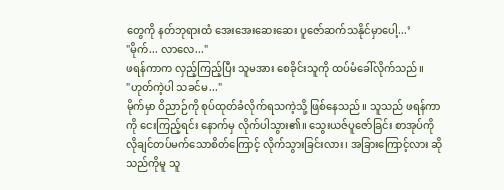တွေကို နတ်ဘုရားထံ အေးအေးဆေးဆေး ပူဇော်ဆက်သနိုင်မှာပေါ့...’
"မိုက်... လာလေ..."
ဖရန်ကာက လှည့်ကြည့်ပြီး သူမအား စေခိုင်းသူကို ထပ်မံခေါ်လိုက်သည်။
"ဟုတ်ကဲ့ပါ သခင်မ..."
မိုက်မှာ ဝိညာဉ်ကို စုပ်ထုတ်ခံလိုက်ရသကဲ့သို့ ဖြစ်နေသည်။ သူသည် ဖရန်ကာကို ငေးကြည့်ရင်း နောက်မှ လိုက်ပါသွား၏။ သွေးယဇ်ပူဇော်ခြင်း စာအုပ်ကို လိုချင်တပ်မက်သောစိတ်ကြောင့် လိုက်သွားခြင်းလား၊ အခြားကြောင့်လား ဆိုသည်ကိုမူ သူ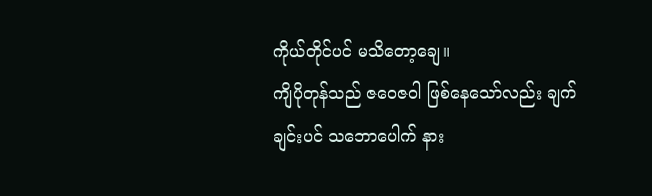ကိုယ်တိုင်ပင် မသိတော့ချေ။
ကျိပိုတုန်သည် ဇဝေဇဝါ ဖြစ်နေသော်လည်း ချက်ချင်းပင် သဘောပေါက် နား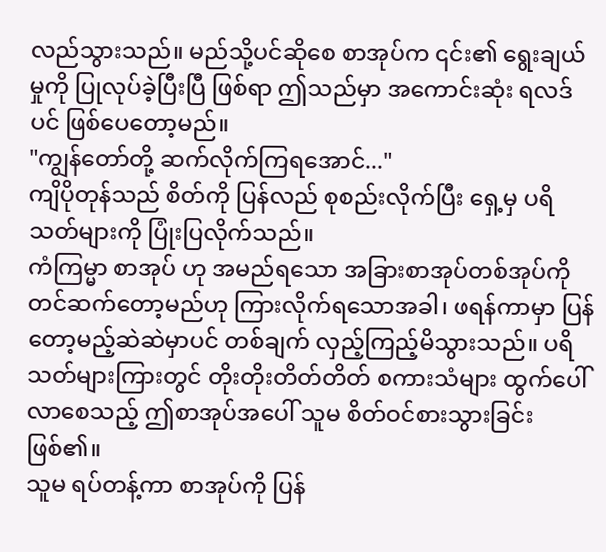လည်သွားသည်။ မည်သို့ပင်ဆိုစေ စာအုပ်က ၎င်း၏ ရွေးချယ်မှုကို ပြုလုပ်ခဲ့ပြီးပြီ ဖြစ်ရာ ဤသည်မှာ အကောင်းဆုံး ရလဒ်ပင် ဖြစ်ပေတော့မည်။
"ကျွန်တော်တို့ ဆက်လိုက်ကြရအောင်..."
ကျိပိုတုန်သည် စိတ်ကို ပြန်လည် စုစည်းလိုက်ပြီး ရှေ့မှ ပရိသတ်များကို ပြုံးပြလိုက်သည်။
ကံကြမ္မာ စာအုပ် ဟု အမည်ရသော အခြားစာအုပ်တစ်အုပ်ကို တင်ဆက်တော့မည်ဟု ကြားလိုက်ရသောအခါ၊ ဖရန်ကာမှာ ပြန်တော့မည့်ဆဲဆဲမှာပင် တစ်ချက် လှည့်ကြည့်မိသွားသည်။ ပရိသတ်များကြားတွင် တိုးတိုးတိတ်တိတ် စကားသံများ ထွက်ပေါ်လာစေသည့် ဤစာအုပ်အပေါ် သူမ စိတ်ဝင်စားသွားခြင်း ဖြစ်၏။
သူမ ရပ်တန့်ကာ စာအုပ်ကို ပြန်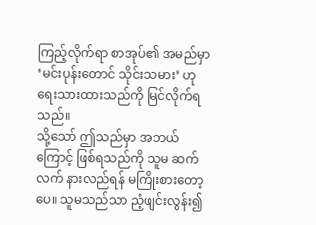ကြည့်လိုက်ရာ စာအုပ်၏ အမည်မှာ ‘မင်းပုန်းတောင် သိုင်းသမား’ ဟု ရေးသားထားသည်ကို မြင်လိုက်ရသည်။
သို့သော် ဤသည်မှာ အဘယ်ကြောင့် ဖြစ်ရသည်ကို သူမ ဆက်လက် နားလည်ရန် မကြိုးစားတော့ပေ။ သူမသည်သာ ညံ့ဖျင်းလွန်း၍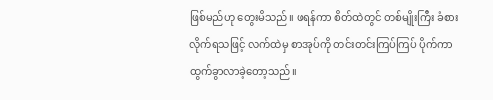ဖြစ်မည်ဟု တွေးမိသည်။ ဖရန်ကာ စိတ်ထဲတွင် တစ်မျိုးကြီး ခံစားလိုက်ရသဖြင့် လက်ထဲမှ စာအုပ်ကို တင်းတင်းကြပ်ကြပ် ပိုက်ကာ ထွက်ခွာလာခဲ့တော့သည်။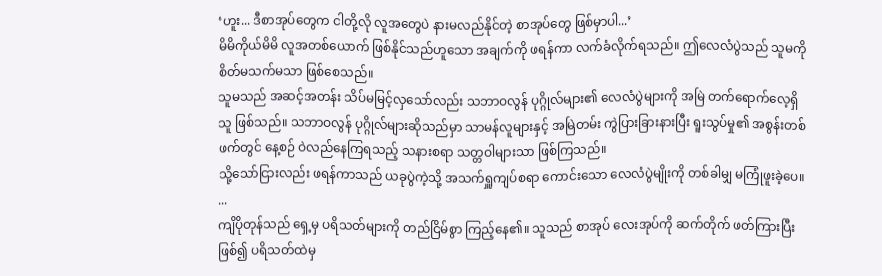‘ဟူး... ဒီစာအုပ်တွေက ငါတို့လို လူအတွေပဲ နားမလည်နိုင်တဲ့ စာအုပ်တွေ ဖြစ်မှာပါ...’
မိမိကိုယ်မိမိ လူအတစ်ယောက် ဖြစ်နိုင်သည်ဟူသော အချက်ကို ဖရန်ကာ လက်ခံလိုက်ရသည်။ ဤလေလံပွဲသည် သူမကို စိတ်မသက်မသာ ဖြစ်စေသည်။
သူမသည် အဆင့်အတန်း သိပ်မမြင့်လှသော်လည်း သဘာဝလွန် ပုဂ္ဂိုလ်များ၏ လေလံပွဲများကို အမြဲ တက်ရောက်လေ့ရှိသူ ဖြစ်သည်။ သဘာဝလွန် ပုဂ္ဂိုလ်များဆိုသည်မှာ သာမန်လူများနှင့် အမြဲတမ်း ကွဲပြားခြားနားပြီး ရူးသွပ်မှု၏ အစွန်းတစ်ဖက်တွင် နေ့စဉ် ဝဲလည်နေကြရသည့် သနားစရာ သတ္တဝါများသာ ဖြစ်ကြသည်။
သို့သော်ငြားလည်း ဖရန်ကာသည် ယခုပွဲကဲ့သို့ အသက်ရှူကျပ်စရာ ကောင်းသော လေလံပွဲမျိုးကို တစ်ခါမျှ မကြုံဖူးခဲ့ပေ။
...
ကျိပိုတုန်သည် ရှေ့မှ ပရိသတ်များကို တည်ငြိမ်စွာ ကြည့်နေ၏။ သူသည် စာအုပ် လေးအုပ်ကို ဆက်တိုက် ဖတ်ကြားပြီးဖြစ်၍ ပရိသတ်ထဲမှ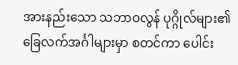အားနည်းသော သဘာဝလွန် ပုဂ္ဂိုလ်များ၏ ခြေလက်အင်္ဂါများမှာ စတင်ကာ ပေါင်း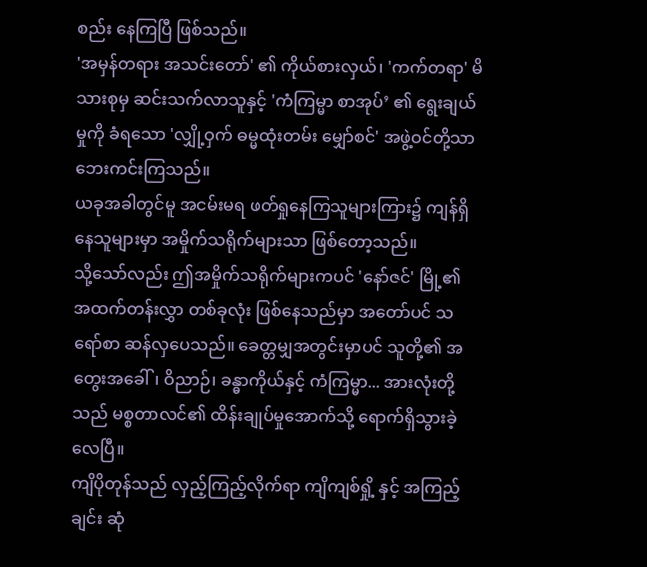စည်း နေကြပြီ ဖြစ်သည်။
'အမှန်တရား အသင်းတော်' ၏ ကိုယ်စားလှယ်၊ 'ကက်တရာ' မိသားစုမှ ဆင်းသက်လာသူနှင့် 'ကံကြမ္မာ စာအုပ်’ ၏ ရွေးချယ်မှုကို ခံရသော 'လျှို့ဝှက် ဓမ္မထုံးတမ်း မျှော်စင်' အဖွဲ့ဝင်တို့သာ ဘေးကင်းကြသည်။
ယခုအခါတွင်မူ အငမ်းမရ ဖတ်ရှုနေကြသူများကြား၌ ကျန်ရှိနေသူများမှာ အမှိုက်သရိုက်များသာ ဖြစ်တော့သည်။
သို့သော်လည်း ဤအမှိုက်သရိုက်များကပင် 'နော်ဇင်' မြို့၏ အထက်တန်းလွှာ တစ်ခုလုံး ဖြစ်နေသည်မှာ အတော်ပင် သရော်စာ ဆန်လှပေသည်။ ခေတ္တမျှအတွင်းမှာပင် သူတို့၏ အတွေးအခေါ်၊ ဝိညာဉ်၊ ခန္ဓာကိုယ်နှင့် ကံကြမ္မာ... အားလုံးတို့သည် မစ္စတာလင်၏ ထိန်းချုပ်မှုအောက်သို့ ရောက်ရှိသွားခဲ့လေပြီ။
ကျိပိုတုန်သည် လှည့်ကြည့်လိုက်ရာ ကျိကျစ်ရှို့ နှင့် အကြည့်ချင်း ဆုံ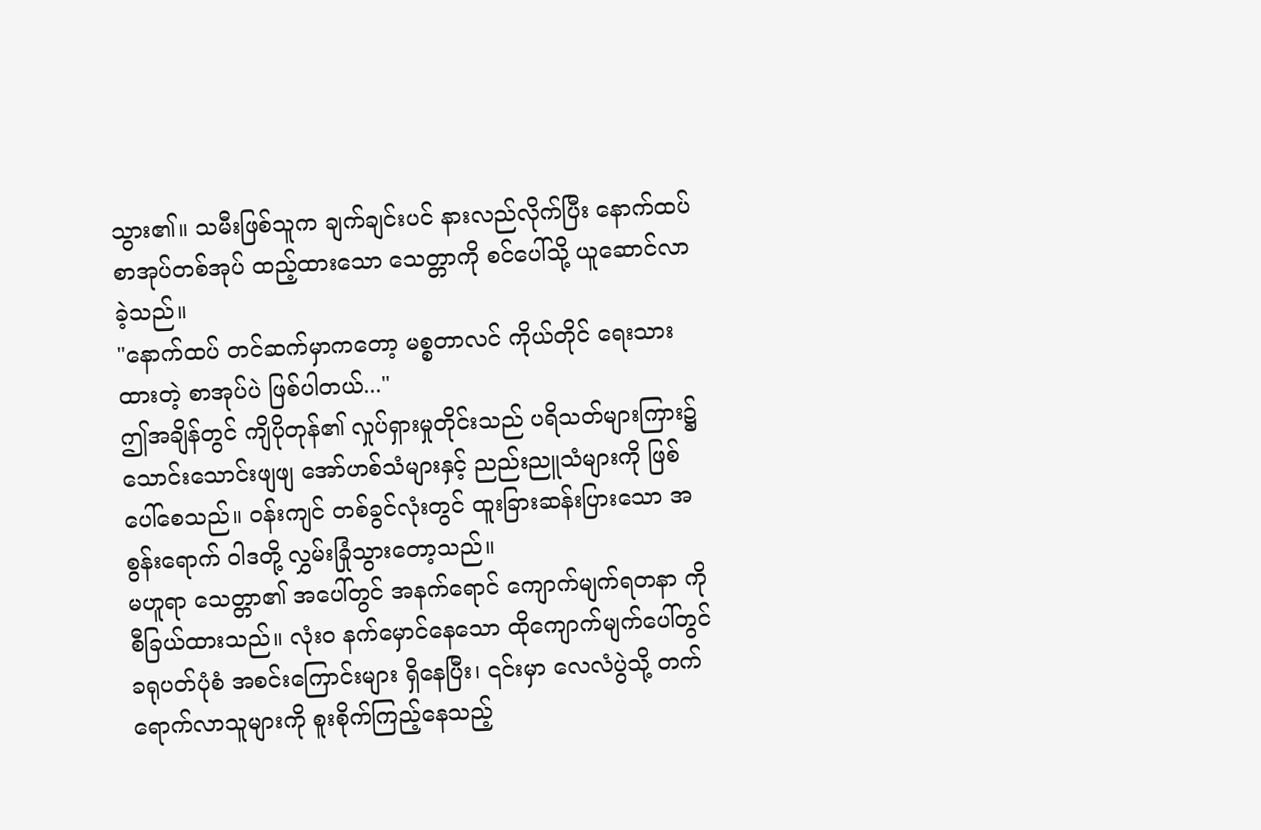သွား၏။ သမီးဖြစ်သူက ချက်ချင်းပင် နားလည်လိုက်ပြီး နောက်ထပ် စာအုပ်တစ်အုပ် ထည့်ထားသော သေတ္တာကို စင်ပေါ်သို့ ယူဆောင်လာခဲ့သည်။
"နောက်ထပ် တင်ဆက်မှာကတော့ မစ္စတာလင် ကိုယ်တိုင် ရေးသားထားတဲ့ စာအုပ်ပဲ ဖြစ်ပါတယ်..."
ဤအချိန်တွင် ကျိပိုတုန်၏ လှုပ်ရှားမှုတိုင်းသည် ပရိသတ်များကြား၌ သောင်းသောင်းဖျဖျ အော်ဟစ်သံများနှင့် ညည်းညူသံများကို ဖြစ်ပေါ်စေသည်။ ဝန်းကျင် တစ်ခွင်လုံးတွင် ထူးခြားဆန်းပြားသော အစွန်းရောက် ဝါဒတို့ လွှမ်းခြုံသွားတော့သည်။
မဟူရာ သေတ္တာ၏ အပေါ်တွင် အနက်ရောင် ကျောက်မျက်ရတနာ ကို စီခြယ်ထားသည်။ လုံးဝ နက်မှောင်နေသော ထိုကျောက်မျက်ပေါ်တွင် ခရုပတ်ပုံစံ အစင်းကြောင်းများ ရှိနေပြီး၊ ၎င်းမှာ လေလံပွဲသို့ တက်ရောက်လာသူများကို စူးစိုက်ကြည့်နေသည့်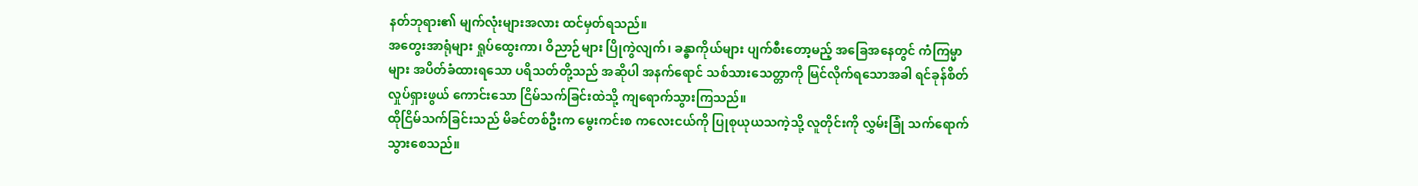နတ်ဘုရား၏ မျက်လုံးများအလား ထင်မှတ်ရသည်။
အတွေးအာရုံများ ရှုပ်ထွေးကာ၊ ဝိညာဉ်များ ပြိုကွဲလျက်၊ ခန္ဓာကိုယ်များ ပျက်စီးတော့မည့် အခြေအနေတွင် ကံကြမ္မာများ အပိတ်ခံထားရသော ပရိသတ်တို့သည် အဆိုပါ အနက်ရောင် သစ်သားသေတ္တာကို မြင်လိုက်ရသောအခါ ရင်ခုန်စိတ်လှုပ်ရှားဖွယ် ကောင်းသော ငြိမ်သက်ခြင်းထဲသို့ ကျရောက်သွားကြသည်။
ထိုငြိမ်သက်ခြင်းသည် မိခင်တစ်ဦးက မွေးကင်းစ ကလေးငယ်ကို ပြုစုယုယသကဲ့သို့ လူတိုင်းကို လွှမ်းခြုံ သက်ရောက်သွားစေသည်။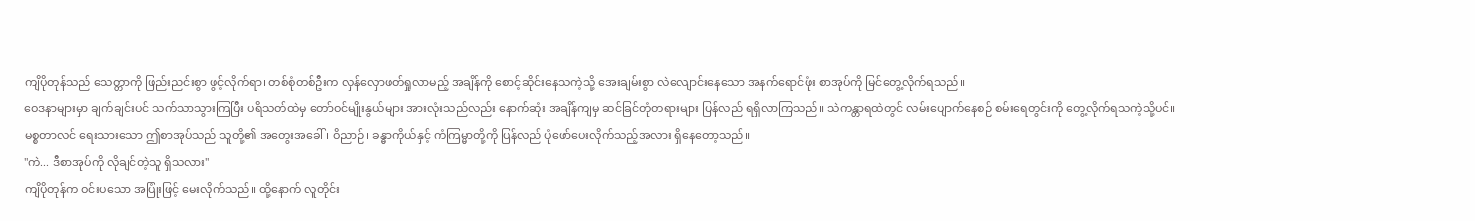ကျိပိုတုန်သည် သေတ္တာကို ဖြည်းညင်းစွာ ဖွင့်လိုက်ရာ၊ တစ်စုံတစ်ဦးက လှန်လှောဖတ်ရှုလာမည့် အချိန်ကို စောင့်ဆိုင်းနေသကဲ့သို့ အေးချမ်းစွာ လဲလျောင်းနေသော အနက်ရောင်ဖုံး စာအုပ်ကို မြင်တွေ့လိုက်ရသည်။
ဝေဒနာများမှာ ချက်ချင်းပင် သက်သာသွားကြပြီး ပရိသတ်ထဲမှ တော်ဝင်မျိုးနွယ်များ အားလုံးသည်လည်း နောက်ဆုံး အချိန်ကျမှ ဆင်ခြင်တုံတရားများ ပြန်လည် ရရှိလာကြသည်။ သဲကန္တာရထဲတွင် လမ်းပျောက်နေစဉ် စမ်းရေတွင်းကို တွေ့လိုက်ရသကဲ့သို့ပင်။
မစ္စတာလင် ရေးသားသော ဤစာအုပ်သည် သူတို့၏ အတွေးအခေါ်၊ ဝိညာဉ်၊ ခန္ဓာကိုယ်နှင့် ကံကြမ္မာတို့ကို ပြန်လည် ပုံဖော်ပေးလိုက်သည့်အလား ရှိနေတော့သည်။
"ကဲ... ဒီစာအုပ်ကို လိုချင်တဲ့သူ ရှိသလား"
ကျိပိုတုန်က ဝင်းပသော အပြုံးဖြင့် မေးလိုက်သည်။ ထို့နောက် လူတိုင်း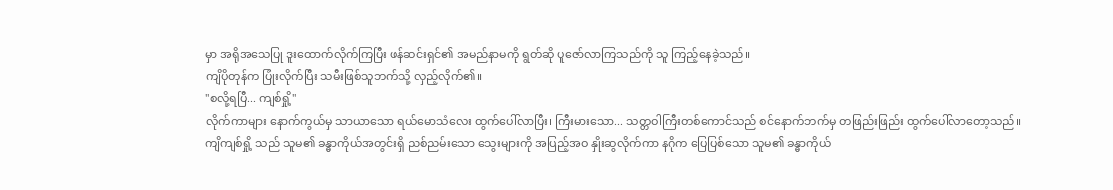မှာ အရိုအသေပြု ဒူးထောက်လိုက်ကြပြီး ဖန်ဆင်းရှင်၏ အမည်နာမကို ရွတ်ဆို ပူဇော်လာကြသည်ကို သူ ကြည့်နေခဲ့သည်။
ကျိပိုတုန်က ပြုံးလိုက်ပြီး သမီးဖြစ်သူဘက်သို့ လှည့်လိုက်၏။
"စလို့ရပြီ... ကျစ်ရှို့"
လိုက်ကာများ နောက်ကွယ်မှ သာယာသော ရယ်မောသံလေး ထွက်ပေါ်လာပြီး၊ ကြီးမားသော... သတ္တဝါကြီးတစ်ကောင်သည် စင်နောက်ဘက်မှ တဖြည်းဖြည်း ထွက်ပေါ်လာတော့သည်။
ကျိကျစ်ရှို့ သည် သူမ၏ ခန္ဓာကိုယ်အတွင်းရှိ ညစ်ညမ်းသော သွေးများကို အပြည့်အဝ နှိုးဆွလိုက်ကာ နဂိုက ပြေပြစ်သော သူမ၏ ခန္ဓာကိုယ်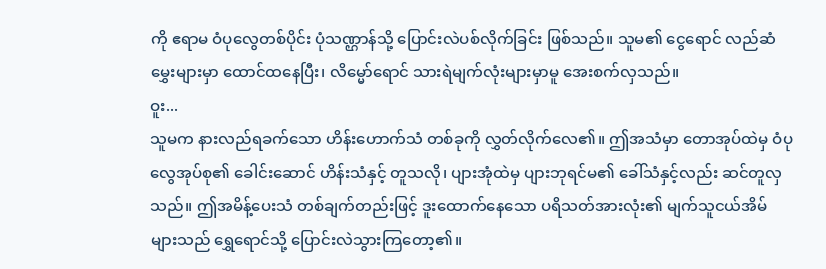ကို ဧရာမ ဝံပုလွေတစ်ပိုင်း ပုံသဏ္ဌာန်သို့ ပြောင်းလဲပစ်လိုက်ခြင်း ဖြစ်သည်။ သူမ၏ ငွေရောင် လည်ဆံမွှေးများမှာ ထောင်ထနေပြီး၊ လိမ္မော်ရောင် သားရဲမျက်လုံးများမှာမူ အေးစက်လှသည်။
ဝူး...
သူမက နားလည်ရခက်သော ဟိန်းဟောက်သံ တစ်ခုကို လွှတ်လိုက်လေ၏။ ဤအသံမှာ တောအုပ်ထဲမှ ဝံပုလွေအုပ်စု၏ ခေါင်းဆောင် ဟိန်းသံနှင့် တူသလို၊ ပျားအုံထဲမှ ပျားဘုရင်မ၏ ခေါ်သံနှင့်လည်း ဆင်တူလှသည်။ ဤအမိန့်ပေးသံ တစ်ချက်တည်းဖြင့် ဒူးထောက်နေသော ပရိသတ်အားလုံး၏ မျက်သူငယ်အိမ်များသည် ရွှေရောင်သို့ ပြောင်းလဲသွားကြတော့၏။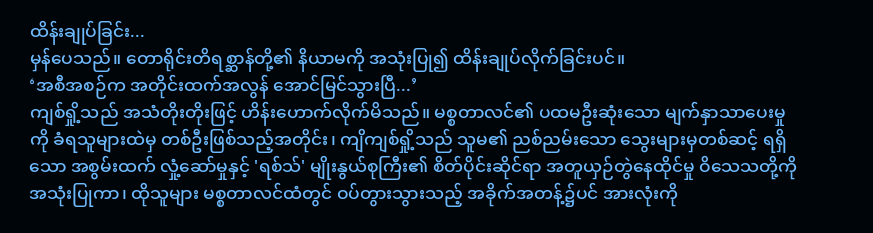ထိန်းချုပ်ခြင်း...
မှန်ပေသည်။ တောရိုင်းတိရစ္ဆာန်တို့၏ နိယာမကို အသုံးပြု၍ ထိန်းချုပ်လိုက်ခြင်းပင်။
‘အစီအစဉ်က အတိုင်းထက်အလွန် အောင်မြင်သွားပြီ...’
ကျစ်ရှို့သည် အသံတိုးတိုးဖြင့် ဟိန်းဟောက်လိုက်မိသည်။ မစ္စတာလင်၏ ပထမဦးဆုံးသော မျက်နှာသာပေးမှုကို ခံရသူများထဲမှ တစ်ဦးဖြစ်သည့်အတိုင်း၊ ကျိကျစ်ရှို့သည် သူမ၏ ညစ်ညမ်းသော သွေးများမှတစ်ဆင့် ရရှိသော အစွမ်းထက် လှုံ့ဆော်မှုနှင့် 'ရစ်သ်' မျိုးနွယ်စုကြီး၏ စိတ်ပိုင်းဆိုင်ရာ အတူယှဉ်တွဲနေထိုင်မှု ဝိသေသတို့ကို အသုံးပြုကာ၊ ထိုသူများ မစ္စတာလင်ထံတွင် ဝပ်တွားသွားသည့် အခိုက်အတန့်၌ပင် အားလုံးကို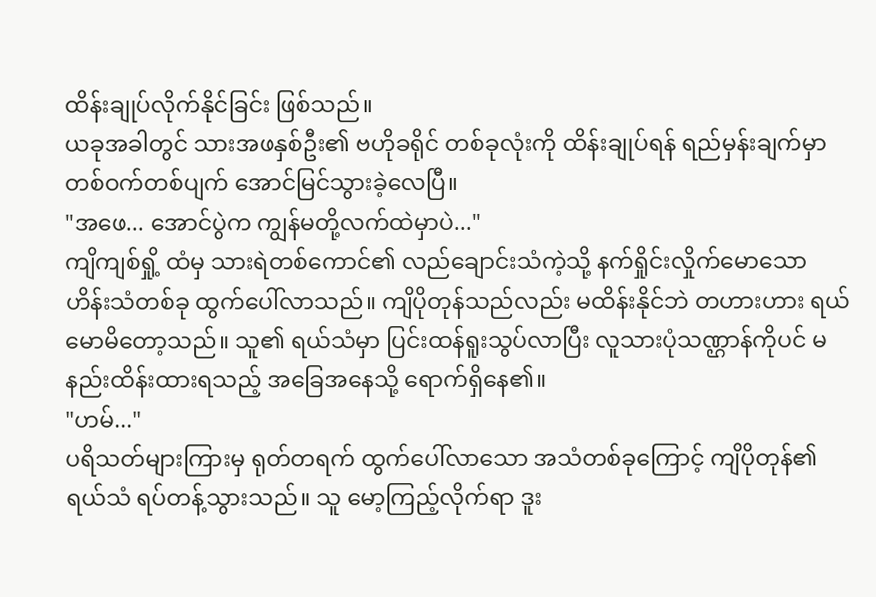ထိန်းချုပ်လိုက်နိုင်ခြင်း ဖြစ်သည်။
ယခုအခါတွင် သားအဖနှစ်ဦး၏ ဗဟိုခရိုင် တစ်ခုလုံးကို ထိန်းချုပ်ရန် ရည်မှန်းချက်မှာ တစ်ဝက်တစ်ပျက် အောင်မြင်သွားခဲ့လေပြီ။
"အဖေ... အောင်ပွဲက ကျွန်မတို့လက်ထဲမှာပဲ..."
ကျိကျစ်ရှို့ ထံမှ သားရဲတစ်ကောင်၏ လည်ချောင်းသံကဲ့သို့ နက်ရှိုင်းလှိုက်မောသော ဟိန်းသံတစ်ခု ထွက်ပေါ်လာသည်။ ကျိပိုတုန်သည်လည်း မထိန်းနိုင်ဘဲ တဟားဟား ရယ်မောမိတော့သည်။ သူ၏ ရယ်သံမှာ ပြင်းထန်ရူးသွပ်လာပြီး လူသားပုံသဏ္ဌာန်ကိုပင် မနည်းထိန်းထားရသည့် အခြေအနေသို့ ရောက်ရှိနေ၏။
"ဟမ်..."
ပရိသတ်များကြားမှ ရုတ်တရက် ထွက်ပေါ်လာသော အသံတစ်ခုကြောင့် ကျိပိုတုန်၏ ရယ်သံ ရပ်တန့်သွားသည်။ သူ မော့ကြည့်လိုက်ရာ ဒူး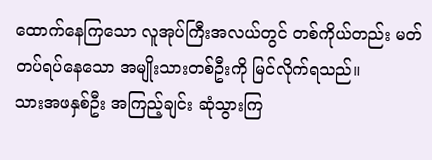ထောက်နေကြသော လူအုပ်ကြီးအလယ်တွင် တစ်ကိုယ်တည်း မတ်တပ်ရပ်နေသော အမျိုးသားတစ်ဦးကို မြင်လိုက်ရသည်။
သားအဖနှစ်ဦး အကြည့်ချင်း ဆုံသွားကြ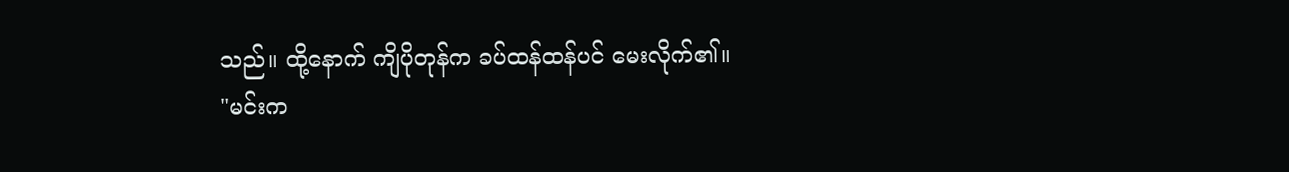သည်။ ထို့နောက် ကျိပိုတုန်က ခပ်ထန်ထန်ပင် မေးလိုက်၏။
"မင်းက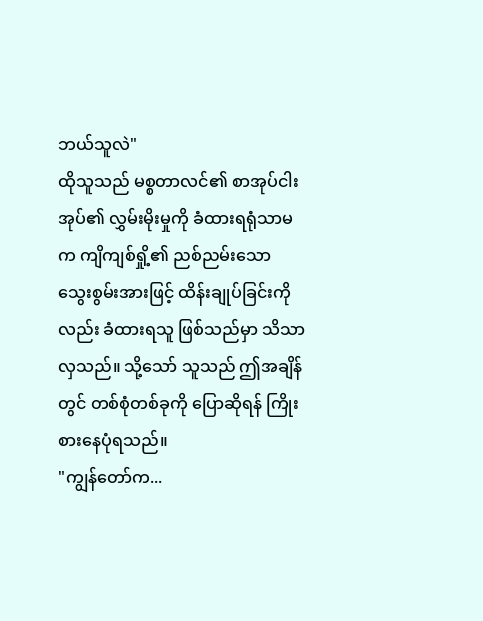ဘယ်သူလဲ"
ထိုသူသည် မစ္စတာလင်၏ စာအုပ်ငါးအုပ်၏ လွှမ်းမိုးမှုကို ခံထားရရုံသာမက ကျိကျစ်ရှို့၏ ညစ်ညမ်းသော သွေးစွမ်းအားဖြင့် ထိန်းချုပ်ခြင်းကိုလည်း ခံထားရသူ ဖြစ်သည်မှာ သိသာလှသည်။ သို့သော် သူသည် ဤအချိန်တွင် တစ်စုံတစ်ခုကို ပြောဆိုရန် ကြိုးစားနေပုံရသည်။
"ကျွန်တော်က...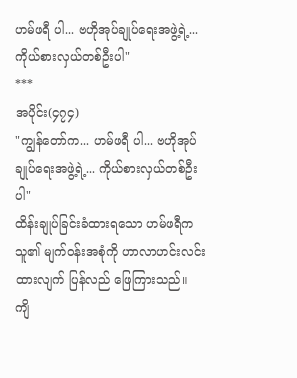ဟမ်ဖရီ ပါ... ဗဟိုအုပ်ချုပ်ရေးအဖွဲ့ရဲ့... ကိုယ်စားလှယ်တစ်ဦးပါ"
***
အပိုင်း(၄၇၄)
"ကျွန်တော်က... ဟမ်ဖရီ ပါ... ဗဟိုအုပ်ချုပ်ရေးအဖွဲ့ရဲ့... ကိုယ်စားလှယ်တစ်ဦးပါ"
ထိန်းချုပ်ခြင်းခံထားရသော ဟမ်ဖရီက သူ၏ မျက်ဝန်းအစုံကို ဟာလာဟင်းလင်း ထားလျက် ပြန်လည် ဖြေကြားသည်။
ကျိ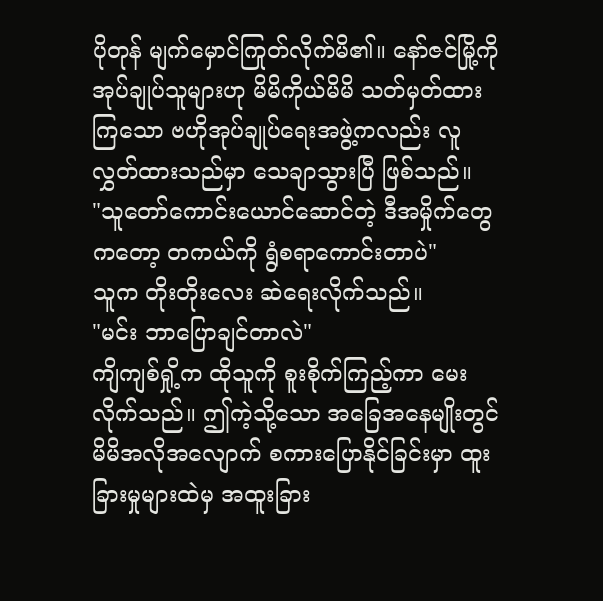ပိုတုန် မျက်မှောင်ကြုတ်လိုက်မိ၏။ နော်ဇင်မြို့ကို အုပ်ချုပ်သူများဟု မိမိကိုယ်မိမိ သတ်မှတ်ထားကြသော ဗဟိုအုပ်ချုပ်ရေးအဖွဲ့ကလည်း လူလွှတ်ထားသည်မှာ သေချာသွားပြီ ဖြစ်သည်။
"သူတော်ကောင်းယောင်ဆောင်တဲ့ ဒီအမှိုက်တွေကတော့ တကယ်ကို ရွံစရာကောင်းတာပဲ"
သူက တိုးတိုးလေး ဆဲရေးလိုက်သည်။
"မင်း ဘာပြောချင်တာလဲ"
ကျိကျစ်ရှို့က ထိုသူကို စူးစိုက်ကြည့်ကာ မေးလိုက်သည်။ ဤကဲ့သို့သော အခြေအနေမျိုးတွင် မိမိအလိုအလျောက် စကားပြောနိုင်ခြင်းမှာ ထူးခြားမှုများထဲမှ အထူးခြား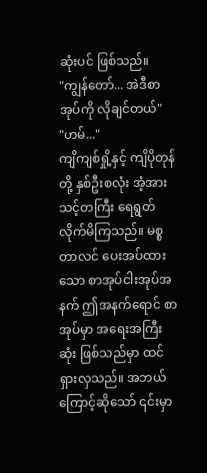ဆုံးပင် ဖြစ်သည်။
"ကျွန်တော်... အဲဒီစာအုပ်ကို လိုချင်တယ်"
"ဟမ်..."
ကျိကျစ်ရှို့နှင့် ကျိပိုတုန်တို့ နှစ်ဦးစလုံး အံ့အားသင့်တကြီး ရေရွတ်လိုက်မိကြသည်။ မစ္စတာလင် ပေးအပ်ထားသော စာအုပ်ငါးအုပ်အနက် ဤအနက်ရောင် စာအုပ်မှာ အရေးအကြီးဆုံး ဖြစ်သည်မှာ ထင်ရှားလှသည်။ အဘယ်ကြောင့်ဆိုသော် ၎င်းမှာ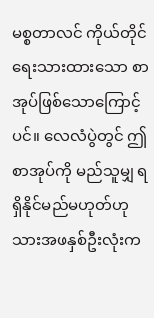မစ္စတာလင် ကိုယ်တိုင် ရေးသားထားသော စာအုပ်ဖြစ်သောကြောင့်ပင်။ လေလံပွဲတွင် ဤစာအုပ်ကို မည်သူမျှ ရရှိနိုင်မည်မဟုတ်ဟု သားအဖနှစ်ဦးလုံးက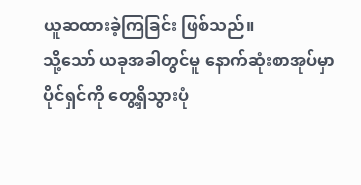ယူဆထားခဲ့ကြခြင်း ဖြစ်သည်။
သို့သော် ယခုအခါတွင်မူ နောက်ဆုံးစာအုပ်မှာ ပိုင်ရှင်ကို တွေ့ရှိသွားပုံ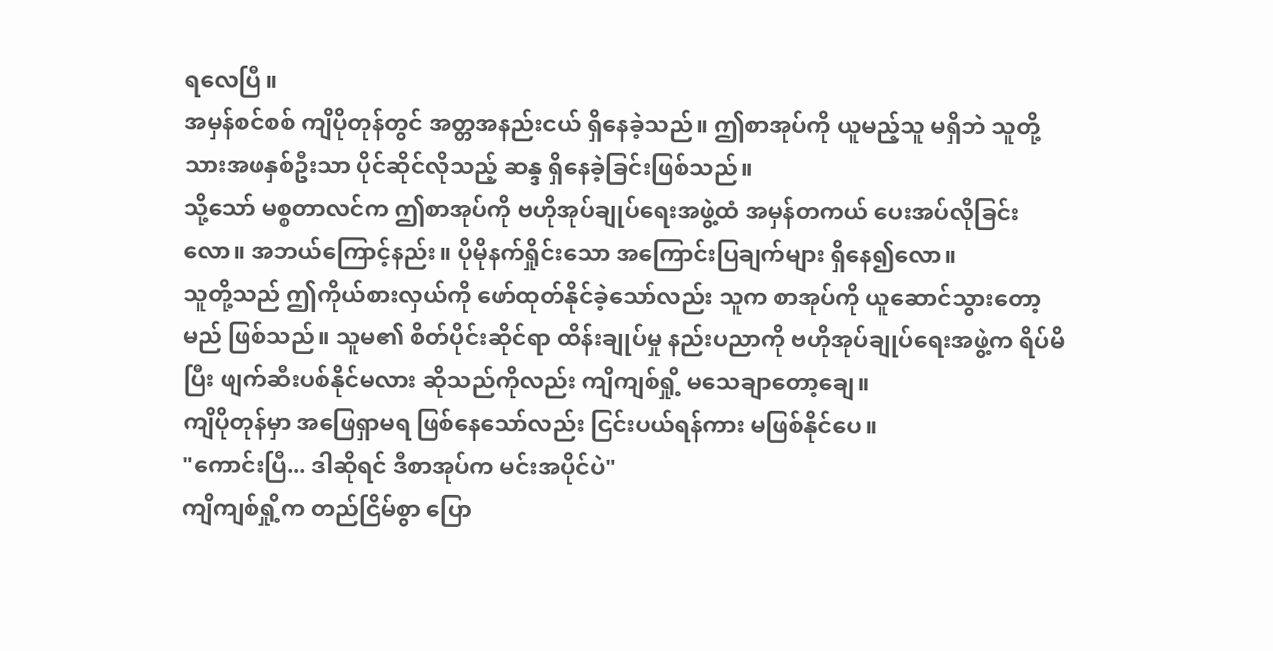ရလေပြီ။
အမှန်စင်စစ် ကျိပိုတုန်တွင် အတ္တအနည်းငယ် ရှိနေခဲ့သည်။ ဤစာအုပ်ကို ယူမည့်သူ မရှိဘဲ သူတို့သားအဖနှစ်ဦးသာ ပိုင်ဆိုင်လိုသည့် ဆန္ဒ ရှိနေခဲ့ခြင်းဖြစ်သည်။
သို့သော် မစ္စတာလင်က ဤစာအုပ်ကို ဗဟိုအုပ်ချုပ်ရေးအဖွဲ့ထံ အမှန်တကယ် ပေးအပ်လိုခြင်းလော။ အဘယ်ကြောင့်နည်း။ ပိုမိုနက်ရှိုင်းသော အကြောင်းပြချက်များ ရှိနေ၍လော။
သူတို့သည် ဤကိုယ်စားလှယ်ကို ဖော်ထုတ်နိုင်ခဲ့သော်လည်း သူက စာအုပ်ကို ယူဆောင်သွားတော့မည် ဖြစ်သည်။ သူမ၏ စိတ်ပိုင်းဆိုင်ရာ ထိန်းချုပ်မှု နည်းပညာကို ဗဟိုအုပ်ချုပ်ရေးအဖွဲ့က ရိပ်မိပြီး ဖျက်ဆီးပစ်နိုင်မလား ဆိုသည်ကိုလည်း ကျိကျစ်ရှို့ မသေချာတော့ချေ။
ကျိပိုတုန်မှာ အဖြေရှာမရ ဖြစ်နေသော်လည်း ငြင်းပယ်ရန်ကား မဖြစ်နိုင်ပေ။
"ကောင်းပြီ... ဒါဆိုရင် ဒီစာအုပ်က မင်းအပိုင်ပဲ"
ကျိကျစ်ရှို့က တည်ငြိမ်စွာ ပြော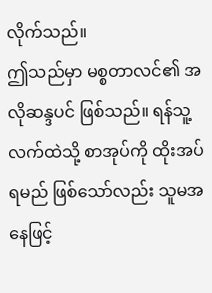လိုက်သည်။
ဤသည်မှာ မစ္စတာလင်၏ အလိုဆန္ဒပင် ဖြစ်သည်။ ရန်သူ့လက်ထဲသို့ စာအုပ်ကို ထိုးအပ်ရမည် ဖြစ်သော်လည်း သူမအနေဖြင့်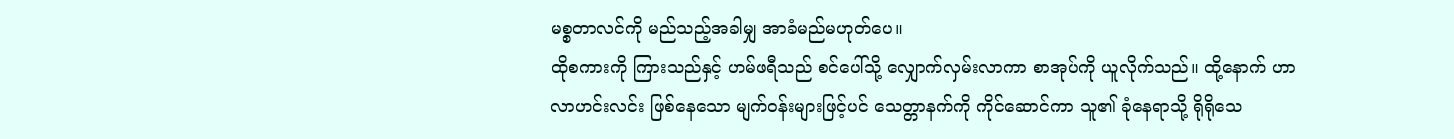မစ္စတာလင်ကို မည်သည့်အခါမျှ အာခံမည်မဟုတ်ပေ။
ထိုစကားကို ကြားသည်နှင့် ဟမ်ဖရီသည် စင်ပေါ်သို့ လျှောက်လှမ်းလာကာ စာအုပ်ကို ယူလိုက်သည်။ ထို့နောက် ဟာလာဟင်းလင်း ဖြစ်နေသော မျက်ဝန်းများဖြင့်ပင် သေတ္တာနက်ကို ကိုင်ဆောင်ကာ သူ၏ ခုံနေရာသို့ ရိုရိုသေ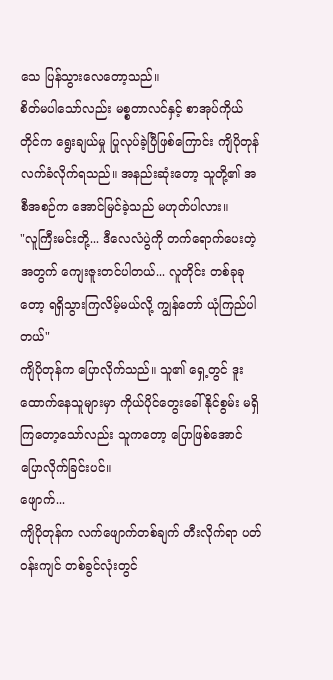သေ ပြန်သွားလေတော့သည်။
စိတ်မပါသော်လည်း မစ္စတာလင်နှင့် စာအုပ်ကိုယ်တိုင်က ရွေးချယ်မှု ပြုလုပ်ခဲ့ပြီဖြစ်ကြောင်း ကျိပိုတုန် လက်ခံလိုက်ရသည်။ အနည်းဆုံးတော့ သူတို့၏ အစီအစဉ်က အောင်မြင်ခဲ့သည် မဟုတ်ပါလား။
"လူကြီးမင်းတို့... ဒီလေလံပွဲကို တက်ရောက်ပေးတဲ့အတွက် ကျေးဇူးတင်ပါတယ်... လူတိုင်း တစ်ခုခုတော့ ရရှိသွားကြလိမ့်မယ်လို့ ကျွန်တော် ယုံကြည်ပါတယ်"
ကျိပိုတုန်က ပြောလိုက်သည်။ သူ၏ ရှေ့တွင် ဒူးထောက်နေသူများမှာ ကိုယ်ပိုင်တွေးခေါ်နိုင်စွမ်း မရှိကြတော့သော်လည်း သူကတော့ ပြောဖြစ်အောင် ပြောလိုက်ခြင်းပင်။
ဖျောက်...
ကျိပိုတုန်က လက်ဖျောက်တစ်ချက် တီးလိုက်ရာ ပတ်ဝန်းကျင် တစ်ခွင်လုံးတွင်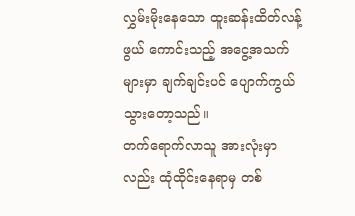လွှမ်းမိုးနေသော ထူးဆန်းထိတ်လန့်ဖွယ် ကောင်းသည့် အငွေ့အသက်များမှာ ချက်ချင်းပင် ပျောက်ကွယ်သွားတော့သည်။
တက်ရောက်လာသူ အားလုံးမှာလည်း ထုံထိုင်းနေရာမှ တစ်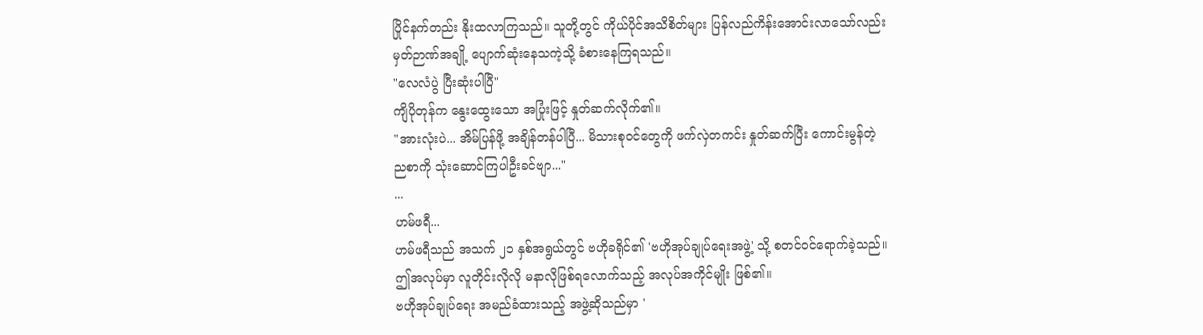ပြိုင်နက်တည်း နိုးထလာကြသည်။ သူတို့တွင် ကိုယ်ပိုင်အသိစိတ်များ ပြန်လည်ကိန်းအောင်းလာသော်လည်း မှတ်ဉာဏ်အချို့ ပျောက်ဆုံးနေသကဲ့သို့ ခံစားနေကြရသည်။
"လေလံပွဲ ပြီးဆုံးပါပြီ"
ကျိပိုတုန်က နွေးထွေးသော အပြုံးဖြင့် နှုတ်ဆက်လိုက်၏။
"အားလုံးပဲ... အိမ်ပြန်ဖို့ အချိန်တန်ပါပြီ... မိသားစုဝင်တွေကို ဖက်လှဲတကင်း နှုတ်ဆက်ပြီး ကောင်းမွန်တဲ့ ညစာကို သုံးဆောင်ကြပါဦးခင်ဗျာ..."
...
ဟမ်ဖရီ...
ဟမ်ဖရီသည် အသက် ၂၁ နှစ်အရွယ်တွင် ဗဟိုခရိုင်၏ 'ဗဟိုအုပ်ချုပ်ရေးအဖွဲ့' သို့ စတင်ဝင်ရောက်ခဲ့သည်။ ဤအလုပ်မှာ လူတိုင်းလိုလို မနာလိုဖြစ်ရလောက်သည့် အလုပ်အကိုင်မျိုး ဖြစ်၏။
ဗဟိုအုပ်ချုပ်ရေး အမည်ခံထားသည့် အဖွဲ့ဆိုသည်မှာ '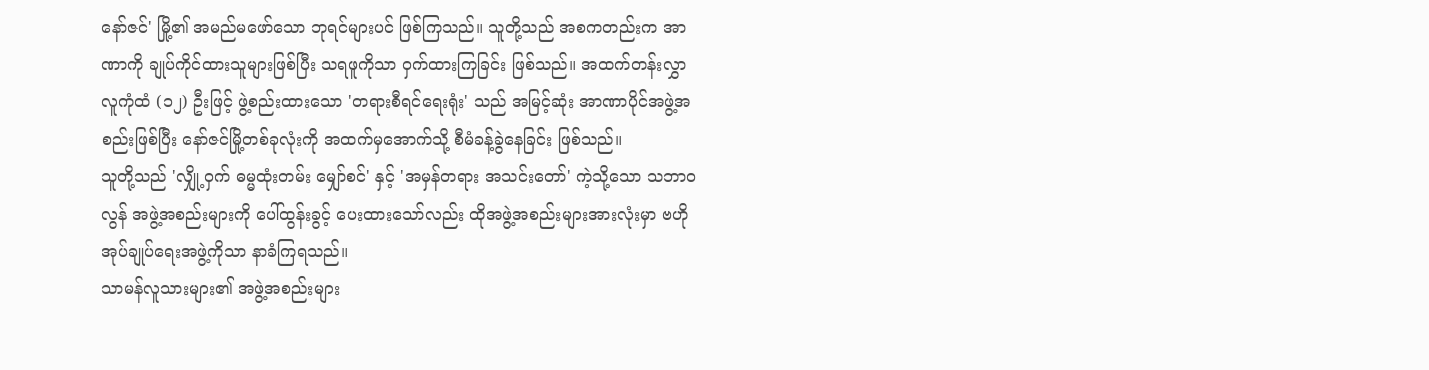နော်ဇင်' မြို့၏ အမည်မဖော်သော ဘုရင်များပင် ဖြစ်ကြသည်။ သူတို့သည် အစကတည်းက အာဏာကို ချုပ်ကိုင်ထားသူများဖြစ်ပြီး သရဖူကိုသာ ဝှက်ထားကြခြင်း ဖြစ်သည်။ အထက်တန်းလွှာ လူကုံထံ (၁၂) ဦးဖြင့် ဖွဲ့စည်းထားသော 'တရားစီရင်ရေးရုံး' သည် အမြင့်ဆုံး အာဏာပိုင်အဖွဲ့အစည်းဖြစ်ပြီး နော်ဇင်မြို့တစ်ခုလုံးကို အထက်မှအောက်သို့ စီမံခန့်ခွဲနေခြင်း ဖြစ်သည်။
သူတို့သည် 'လျှို့ဝှက် ဓမ္မထုံးတမ်း မျှော်စင်' နှင့် 'အမှန်တရား အသင်းတော်' ကဲ့သို့သော သဘာဝလွန် အဖွဲ့အစည်းများကို ပေါ်ထွန်းခွင့် ပေးထားသော်လည်း ထိုအဖွဲ့အစည်းများအားလုံးမှာ ဗဟိုအုပ်ချုပ်ရေးအဖွဲ့ကိုသာ နာခံကြရသည်။
သာမန်လူသားများ၏ အဖွဲ့အစည်းများ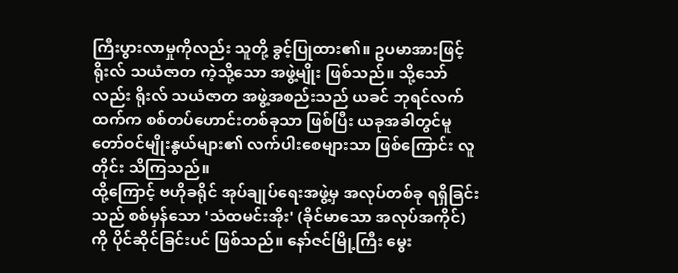ကြီးပွားလာမှုကိုလည်း သူတို့ ခွင့်ပြုထား၏။ ဥပမာအားဖြင့် ရိုးလ် သယံဇာတ ကဲ့သို့သော အဖွဲ့မျိုး ဖြစ်သည်။ သို့သော်လည်း ရိုးလ် သယံဇာတ အဖွဲ့အစည်းသည် ယခင် ဘုရင်လက်ထက်က စစ်တပ်ဟောင်းတစ်ခုသာ ဖြစ်ပြီး ယခုအခါတွင်မူ တော်ဝင်မျိုးနွယ်များ၏ လက်ပါးစေများသာ ဖြစ်ကြောင်း လူတိုင်း သိကြသည်။
ထို့ကြောင့် ဗဟိုခရိုင် အုပ်ချုပ်ရေးအဖွဲ့မှ အလုပ်တစ်ခု ရရှိခြင်းသည် စစ်မှန်သော 'သံထမင်းအိုး' (ခိုင်မာသော အလုပ်အကိုင်) ကို ပိုင်ဆိုင်ခြင်းပင် ဖြစ်သည်။ နော်ဇင်မြို့ကြီး မွေး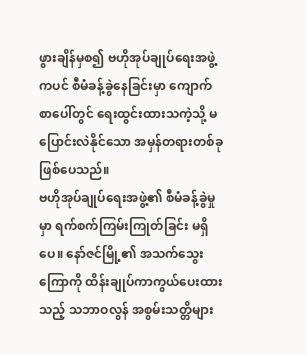ဖွားချိန်မှစ၍ ဗဟိုအုပ်ချုပ်ရေးအဖွဲ့ကပင် စီမံခန့်ခွဲနေခြင်းမှာ ကျောက်စာပေါ်တွင် ရေးထွင်းထားသကဲ့သို့ မပြောင်းလဲနိုင်သော အမှန်တရားတစ်ခု ဖြစ်ပေသည်။
ဗဟိုအုပ်ချုပ်ရေးအဖွဲ့၏ စီမံခန့်ခွဲမှုမှာ ရက်စက်ကြမ်းကြုတ်ခြင်း မရှိပေ။ နော်ဇင်မြို့၏ အသက်သွေးကြောကို ထိန်းချုပ်ကာကွယ်ပေးထားသည့် သဘာဝလွန် အစွမ်းသတ္တိများ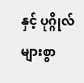နှင့် ပုဂ္ဂိုလ်များစွာ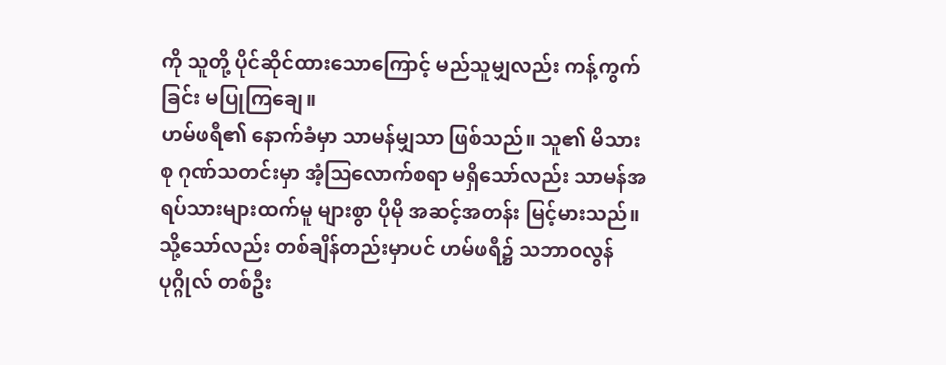ကို သူတို့ ပိုင်ဆိုင်ထားသောကြောင့် မည်သူမျှလည်း ကန့်ကွက်ခြင်း မပြုကြချေ။
ဟမ်ဖရီ၏ နောက်ခံမှာ သာမန်မျှသာ ဖြစ်သည်။ သူ၏ မိသားစု ဂုဏ်သတင်းမှာ အံ့ဩလောက်စရာ မရှိသော်လည်း သာမန်အရပ်သားများထက်မူ များစွာ ပိုမို အဆင့်အတန်း မြင့်မားသည်။ သို့သော်လည်း တစ်ချိန်တည်းမှာပင် ဟမ်ဖရီ၌ သဘာဝလွန် ပုဂ္ဂိုလ် တစ်ဦး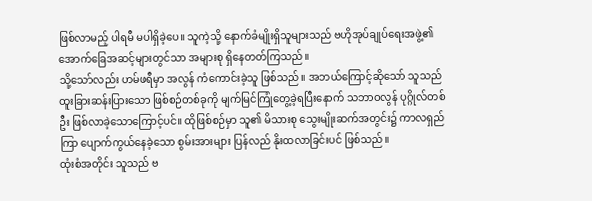ဖြစ်လာမည့် ပါရမီ မပါရှိခဲ့ပေ။ သူကဲ့သို့ နောက်ခံမျိုးရှိသူများသည် ဗဟိုအုပ်ချုပ်ရေးအဖွဲ့၏ အောက်ခြေအဆင့်များတွင်သာ အများစု ရှိနေတတ်ကြသည်။
သို့သော်လည်း ဟမ်ဖရီမှာ အလွန် ကံကောင်းခဲ့သူ ဖြစ်သည်။ အဘယ်ကြောင့်ဆိုသော် သူသည် ထူးခြားဆန်းပြားသော ဖြစ်စဉ်တစ်ခုကို မျက်မြင်ကြုံတွေ့ခဲ့ရပြီးနောက် သဘာဝလွန် ပုဂ္ဂိုလ်တစ်ဦး ဖြစ်လာခဲ့သောကြောင့်ပင်။ ထိုဖြစ်စဉ်မှာ သူ၏ မိသားစု သွေးမျိုးဆက်အတွင်း၌ ကာလရှည်ကြာ ပျောက်ကွယ်နေခဲ့သော စွမ်းအားများ ပြန်လည် နိုးထလာခြင်းပင် ဖြစ်သည်။
ထုံးစံအတိုင်း သူသည် ဗ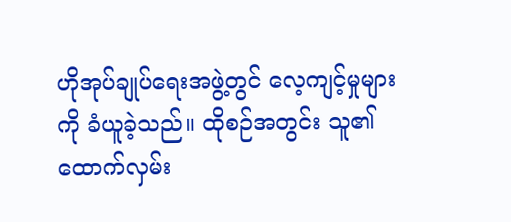ဟိုအုပ်ချုပ်ရေးအဖွဲ့တွင် လေ့ကျင့်မှုများကို ခံယူခဲ့သည်။ ထိုစဉ်အတွင်း သူ၏ ထောက်လှမ်း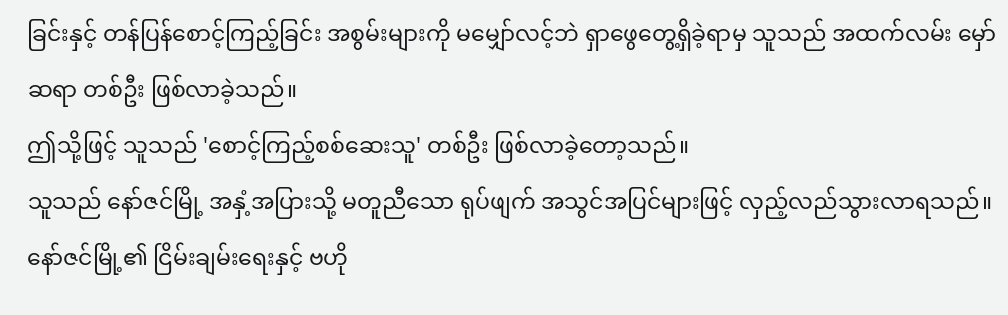ခြင်းနှင့် တန်ပြန်စောင့်ကြည့်ခြင်း အစွမ်းများကို မမျှော်လင့်ဘဲ ရှာဖွေတွေ့ရှိခဲ့ရာမှ သူသည် အထက်လမ်း မှော်ဆရာ တစ်ဦး ဖြစ်လာခဲ့သည်။
ဤသို့ဖြင့် သူသည် 'စောင့်ကြည့်စစ်ဆေးသူ' တစ်ဦး ဖြစ်လာခဲ့တော့သည်။
သူသည် နော်ဇင်မြို့ အနှံ့အပြားသို့ မတူညီသော ရုပ်ဖျက် အသွင်အပြင်များဖြင့် လှည့်လည်သွားလာရသည်။ နော်ဇင်မြို့၏ ငြိမ်းချမ်းရေးနှင့် ဗဟို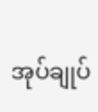အုပ်ချုပ်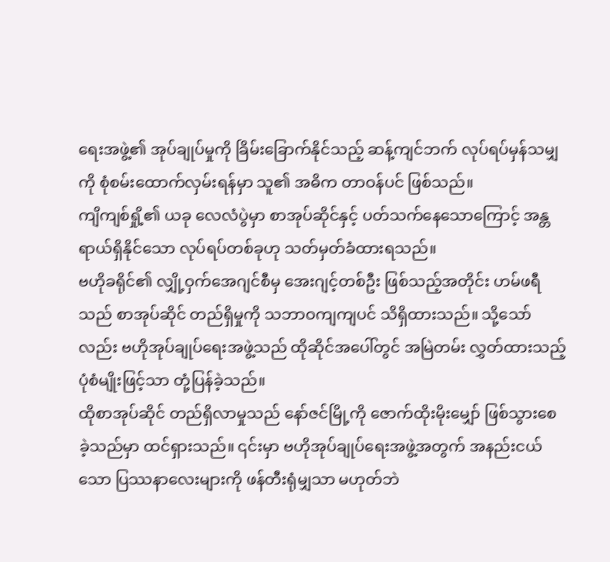ရေးအဖွဲ့၏ အုပ်ချုပ်မှုကို ခြိမ်းခြောက်နိုင်သည့် ဆန့်ကျင်ဘက် လုပ်ရပ်မှန်သမျှကို စုံစမ်းထောက်လှမ်းရန်မှာ သူ၏ အဓိက တာဝန်ပင် ဖြစ်သည်။
ကျိကျစ်ရှို့၏ ယခု လေလံပွဲမှာ စာအုပ်ဆိုင်နှင့် ပတ်သက်နေသောကြောင့် အန္တရာယ်ရှိနိုင်သော လုပ်ရပ်တစ်ခုဟု သတ်မှတ်ခံထားရသည်။
ဗဟိုခရိုင်၏ လျှို့ဝှက်အေဂျင်စီမှ အေးဂျင့်တစ်ဦး ဖြစ်သည့်အတိုင်း ဟမ်ဖရီသည် စာအုပ်ဆိုင် တည်ရှိမှုကို သဘာဝကျကျပင် သိရှိထားသည်။ သို့သော်လည်း ဗဟိုအုပ်ချုပ်ရေးအဖွဲ့သည် ထိုဆိုင်အပေါ်တွင် အမြဲတမ်း လွှတ်ထားသည့် ပုံစံမျိုးဖြင့်သာ တုံ့ပြန်ခဲ့သည်။
ထိုစာအုပ်ဆိုင် တည်ရှိလာမှုသည် နော်ဇင်မြို့ကို ဇောက်ထိုးမိုးမျှော် ဖြစ်သွားစေခဲ့သည်မှာ ထင်ရှားသည်။ ၎င်းမှာ ဗဟိုအုပ်ချုပ်ရေးအဖွဲ့အတွက် အနည်းငယ်သော ပြဿနာလေးများကို ဖန်တီးရုံမျှသာ မဟုတ်ဘဲ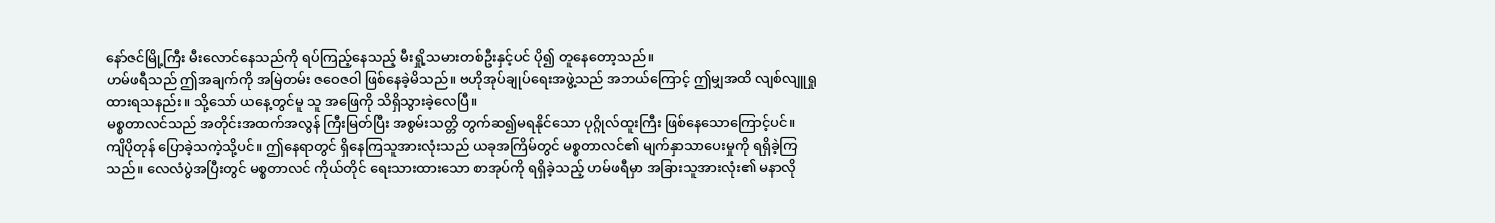နော်ဇင်မြို့ကြီး မီးလောင်နေသည်ကို ရပ်ကြည့်နေသည့် မီးရှို့သမားတစ်ဦးနှင့်ပင် ပို၍ တူနေတော့သည်။
ဟမ်ဖရီသည် ဤအချက်ကို အမြဲတမ်း ဇဝေဇဝါ ဖြစ်နေခဲ့မိသည်။ ဗဟိုအုပ်ချုပ်ရေးအဖွဲ့သည် အဘယ်ကြောင့် ဤမျှအထိ လျစ်လျူရှုထားရသနည်း။ သို့သော် ယနေ့တွင်မူ သူ အဖြေကို သိရှိသွားခဲ့လေပြီ။
မစ္စတာလင်သည် အတိုင်းအထက်အလွန် ကြီးမြတ်ပြီး အစွမ်းသတ္တိ တွက်ဆ၍မရနိုင်သော ပုဂ္ဂိုလ်ထူးကြီး ဖြစ်နေသောကြောင့်ပင်။
ကျိပိုတုန် ပြောခဲ့သကဲ့သို့ပင်။ ဤနေရာတွင် ရှိနေကြသူအားလုံးသည် ယခုအကြိမ်တွင် မစ္စတာလင်၏ မျက်နှာသာပေးမှုကို ရရှိခဲ့ကြသည်။ လေလံပွဲအပြီးတွင် မစ္စတာလင် ကိုယ်တိုင် ရေးသားထားသော စာအုပ်ကို ရရှိခဲ့သည့် ဟမ်ဖရီမှာ အခြားသူအားလုံး၏ မနာလို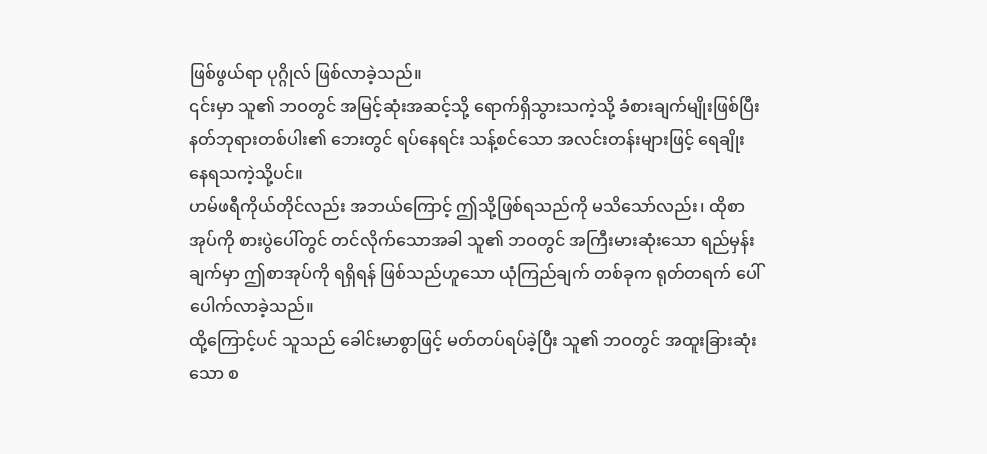ဖြစ်ဖွယ်ရာ ပုဂ္ဂိုလ် ဖြစ်လာခဲ့သည်။
၎င်းမှာ သူ၏ ဘဝတွင် အမြင့်ဆုံးအဆင့်သို့ ရောက်ရှိသွားသကဲ့သို့ ခံစားချက်မျိုးဖြစ်ပြီး နတ်ဘုရားတစ်ပါး၏ ဘေးတွင် ရပ်နေရင်း သန့်စင်သော အလင်းတန်းများဖြင့် ရေချိုးနေရသကဲ့သို့ပင်။
ဟမ်ဖရီကိုယ်တိုင်လည်း အဘယ်ကြောင့် ဤသို့ဖြစ်ရသည်ကို မသိသော်လည်း၊ ထိုစာအုပ်ကို စားပွဲပေါ်တွင် တင်လိုက်သောအခါ သူ၏ ဘဝတွင် အကြီးမားဆုံးသော ရည်မှန်းချက်မှာ ဤစာအုပ်ကို ရရှိရန် ဖြစ်သည်ဟူသော ယုံကြည်ချက် တစ်ခုက ရုတ်တရက် ပေါ်ပေါက်လာခဲ့သည်။
ထို့ကြောင့်ပင် သူသည် ခေါင်းမာစွာဖြင့် မတ်တပ်ရပ်ခဲ့ပြီး သူ၏ ဘဝတွင် အထူးခြားဆုံးသော စ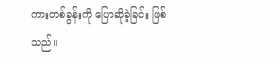ကားတစ်ခွန်းကို ပြောဆိုခဲ့ခြင်း ဖြစ်သည်။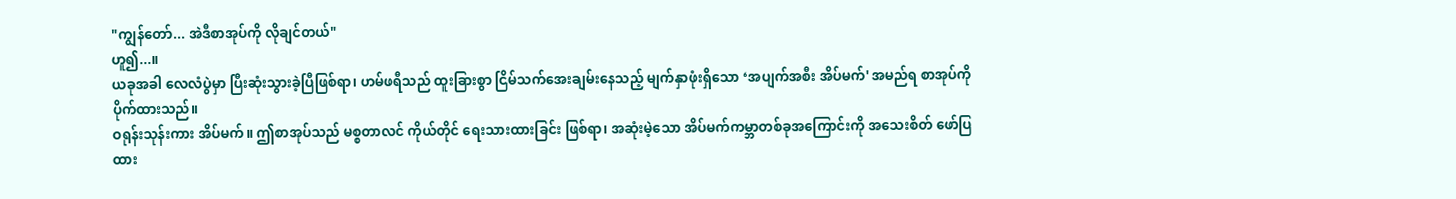"ကျွန်တော်... အဲဒီစာအုပ်ကို လိုချင်တယ်"
ဟူ၍...။
ယခုအခါ လေလံပွဲမှာ ပြီးဆုံးသွားခဲ့ပြီဖြစ်ရာ၊ ဟမ်ဖရီသည် ထူးခြားစွာ ငြိမ်သက်အေးချမ်းနေသည့် မျက်နှာဖုံးရှိသော ‘အပျက်အစီး အိပ်မက်' အမည်ရ စာအုပ်ကို ပိုက်ထားသည်။
ဝရုန်းသုန်းကား အိပ်မက်။ ဤစာအုပ်သည် မစ္စတာလင် ကိုယ်တိုင် ရေးသားထားခြင်း ဖြစ်ရာ၊ အဆုံးမဲ့သော အိပ်မက်ကမ္ဘာတစ်ခုအကြောင်းကို အသေးစိတ် ဖော်ပြထား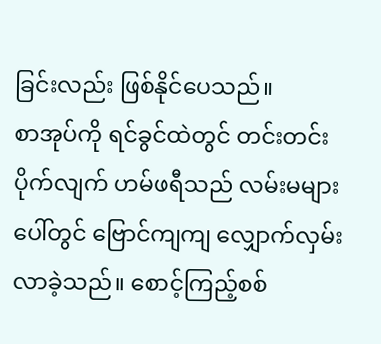ခြင်းလည်း ဖြစ်နိုင်ပေသည်။
စာအုပ်ကို ရင်ခွင်ထဲတွင် တင်းတင်းပိုက်လျက် ဟမ်ဖရီသည် လမ်းမများပေါ်တွင် ဗြောင်ကျကျ လျှောက်လှမ်းလာခဲ့သည်။ စောင့်ကြည့်စစ်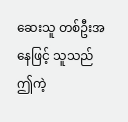ဆေးသူ တစ်ဦးအနေဖြင့် သူသည် ဤကဲ့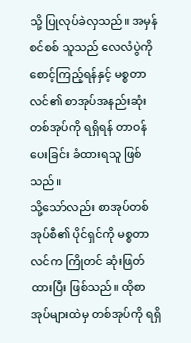သို့ ပြုလုပ်ခဲလှသည်။ အမှန်စင်စစ် သူသည် လေလံပွဲကို စောင့်ကြည့်ရန်နှင့် မစ္စတာလင်၏ စာအုပ်အနည်းဆုံး တစ်အုပ်ကို ရရှိရန် တာဝန်ပေးခြင်း ခံထားရသူ ဖြစ်သည်။
သို့သော်လည်း စာအုပ်တစ်အုပ်စီ၏ ပိုင်ရှင်ကို မစ္စတာလင်က ကြိုတင် ဆုံးဖြတ်ထားပြီး ဖြစ်သည်။ ထိုစာအုပ်များထဲမှ တစ်အုပ်ကို ရရှိ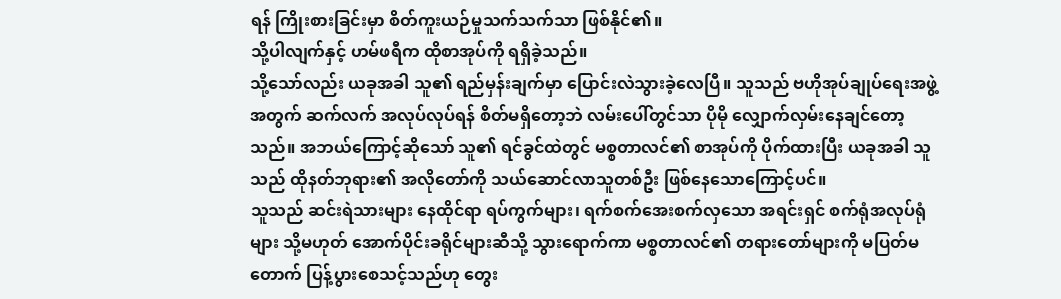ရန် ကြိုးစားခြင်းမှာ စိတ်ကူးယဉ်မှုသက်သက်သာ ဖြစ်နိုင်၏။
သို့ပါလျက်နှင့် ဟမ်ဖရီက ထိုစာအုပ်ကို ရရှိခဲ့သည်။
သို့သော်လည်း ယခုအခါ သူ၏ ရည်မှန်းချက်မှာ ပြောင်းလဲသွားခဲ့လေပြီ။ သူသည် ဗဟိုအုပ်ချုပ်ရေးအဖွဲ့အတွက် ဆက်လက် အလုပ်လုပ်ရန် စိတ်မရှိတော့ဘဲ လမ်းပေါ်တွင်သာ ပိုမို လျှောက်လှမ်းနေချင်တော့သည်။ အဘယ်ကြောင့်ဆိုသော် သူ၏ ရင်ခွင်ထဲတွင် မစ္စတာလင်၏ စာအုပ်ကို ပိုက်ထားပြီး ယခုအခါ သူသည် ထိုနတ်ဘုရား၏ အလိုတော်ကို သယ်ဆောင်လာသူတစ်ဦး ဖြစ်နေသောကြောင့်ပင်။
သူသည် ဆင်းရဲသားများ နေထိုင်ရာ ရပ်ကွက်များ၊ ရက်စက်အေးစက်လှသော အရင်းရှင် စက်ရုံအလုပ်ရုံများ သို့မဟုတ် အောက်ပိုင်းခရိုင်များဆီသို့ သွားရောက်ကာ မစ္စတာလင်၏ တရားတော်များကို မပြတ်မတောက် ပြန့်ပွားစေသင့်သည်ဟု တွေး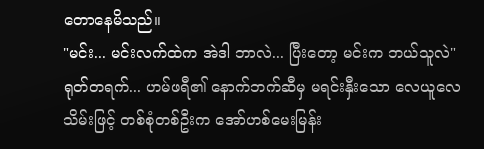တောနေမိသည်။
"မင်း... မင်းလက်ထဲက အဲဒါ ဘာလဲ... ပြီးတော့ မင်းက ဘယ်သူလဲ"
ရုတ်တရက်... ဟမ်ဖရီ၏ နောက်ဘက်ဆီမှ မရင်းနှီးသော လေယူလေသိမ်းဖြင့် တစ်စုံတစ်ဦးက အော်ဟစ်မေးမြန်း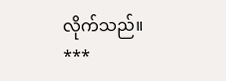လိုက်သည်။
***